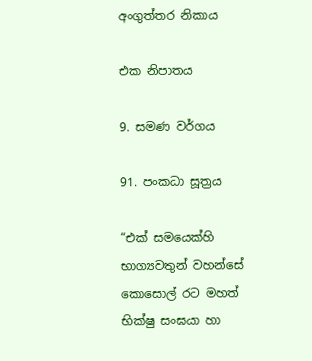අංගුත්තර නිකාය

එක නිපාතය

9. සමණ වර්ගය

91. පංකධා සූත්‍රය

“එක් සමයෙක්හි භාග්‍යවතුන් වහන්සේ කොසොල් රට මහත් භික්ෂු සංඝයා හා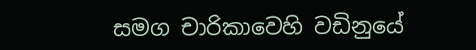සමග චාරිකාවෙහි වඩිනුයේ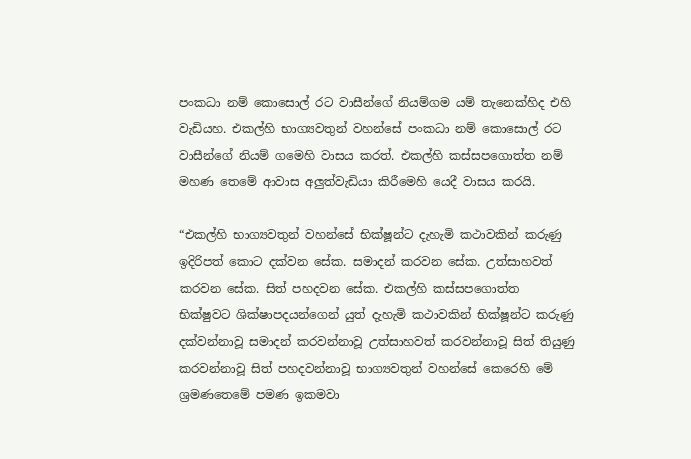පංකධා නම් කොසොල් රට වාසීන්ගේ නියම්ගම යම් තැනෙක්හිද එහි වැඩියහ. එකල්හි භාග්‍යවතුන් වහන්සේ පංකධා නම් කොසොල් රට වාසීන්ගේ නියම් ගමෙහි වාසය කරත්. එකල්හි කස්සපගොත්ත නම් මහණ තෙමේ ආවාස අලුත්වැඩියා කිරීමෙහි යෙදී වාසය කරයි.

“එකල්හි භාග්‍යවතුන් වහන්සේ භික්ෂූන්ට දැහැමි කථාවකින් කරුණු ඉදිරිපත් කොට දක්වන සේක. සමාදන් කරවන සේක. උත්සාහවත් කරවන සේක. සිත් පහදවන සේක. එකල්හි කස්සපගොත්ත භික්ෂුවට ශික්ෂාපදයන්ගෙන් යුත් දැහැමි කථාවකින් භික්ෂූන්ට කරුණු දක්වන්නාවූ සමාදන් කරවන්නාවූ උත්සාහවත් කරවන්නාවූ සිත් තියුණු කරවන්නාවූ සිත් පහදවන්නාවූ භාග්‍යවතුන් වහන්සේ කෙරෙහි මේ ශ්‍රමණතෙමේ පමණ ඉකමවා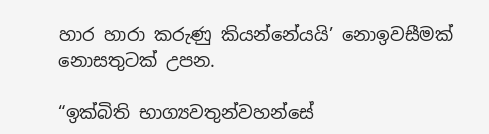හාර හාරා කරුණු කියන්නේයයි’ නොඉවසීමක් නොසතුටක් උපන.

“ඉක්බිති භාග්‍යවතුන්වහන්සේ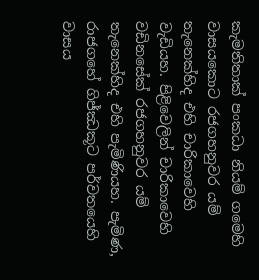කැමතිතාක් පංකධා නියම් ගමෙහි වාසයකොට රජගහනුවර යම් තැනෙක්හිද එහි චාරිකාවෙහි වැඩියහ. පිළිවෙලින් චාරිකාවෙහි වඩිනසේක් රජගහනුවර යම් තැනෙක්හිද එහි පැමිණියහ. පැමිණ, රාජගහේ ගිජ්ඣකූට පර්වතයෙහි වාසය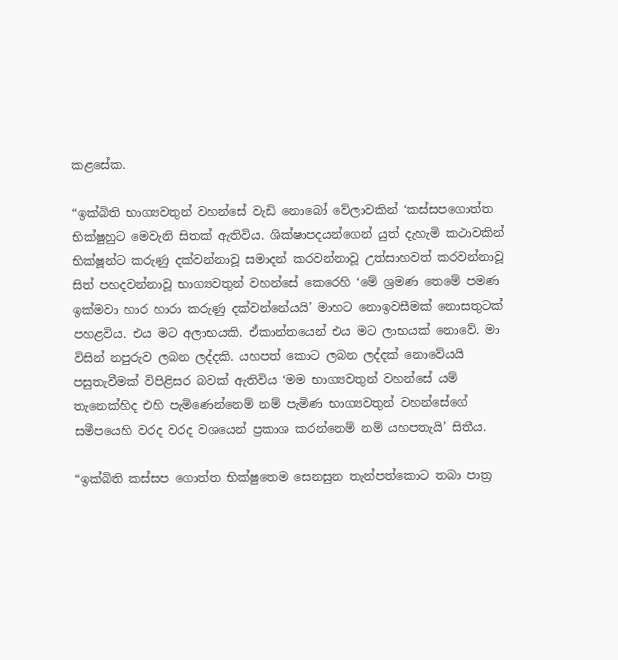කළසේක.

“ඉක්බිති භාග්‍යවතුන් වහන්සේ වැඩි නොබෝ වේලාවකින් ‘කස්සපගොත්ත භික්ෂුහුට මෙවැනි සිතක් ඇතිවිය. ශික්ෂාපදයන්ගෙන් යුත් දැහැමි කථාවකින් භික්ෂූන්ට කරුණු දක්වන්නාවූ සමාදන් කරවන්නාවූ උත්සාහවත් කරවන්නාවූ සිත් පහදවන්නාවූ භාග්‍යවතුන් වහන්සේ කෙරෙහි ‘මේ ශ්‍රමණ තෙමේ පමණ ඉක්මවා හාර හාරා කරුණු දක්වන්නේයයි’ මාහට නොඉවසීමක් නොසතුටක් පහළවිය. එය මට අලාභයකි. ඒකාන්තයෙන් එය මට ලාභයක් නොවේ. මා විසින් නපුරුව ලබන ලද්දකි. යහපත් කොට ලබන ලද්දක් නොවේයයි පසුතැවීමක් විපිළිසර බවක් ඇතිවිය ‘මම භාග්‍යවතුන් වහන්සේ යම් තැනෙක්හිද එහි පැමිණෙන්නෙම් නම් පැමිණ භාග්‍යවතුන් වහන්සේගේ සමීපයෙහි වරද වරද වශයෙන් ප්‍රකාශ කරන්නෙම් නම් යහපතැයි’ සිතීය.

“ඉක්බිති කස්සප ගොත්ත භික්ෂුතෙම සෙනසුන තැන්පත්කොට තබා පාත්‍ර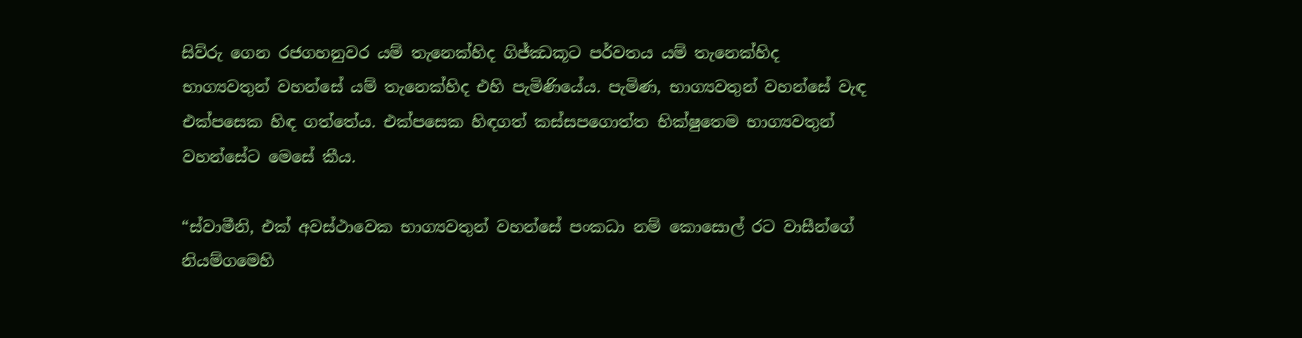සිව්රු ගෙන රජගහනුවර යම් තැනෙක්හිද ගිජ්ඣකූට පර්වතය යම් තැනෙක්හිද භාග්‍යවතුන් වහන්සේ යම් තැනෙක්හිද එහි පැමිණියේය. පැමිණ, භාග්‍යවතුන් වහන්සේ වැඳ එක්පසෙක හිඳ ගත්තේය. එක්පසෙක හිඳගත් කස්සපගොත්ත භික්ෂුතෙම භාග්‍යවතුන් වහන්සේට මෙසේ කීය.

“ස්වාමීනි, එක් අවස්ථාවෙක භාග්‍යවතුන් වහන්සේ පංකධා නම් කොසොල් රට වාසීන්ගේ නියම්ගමෙහි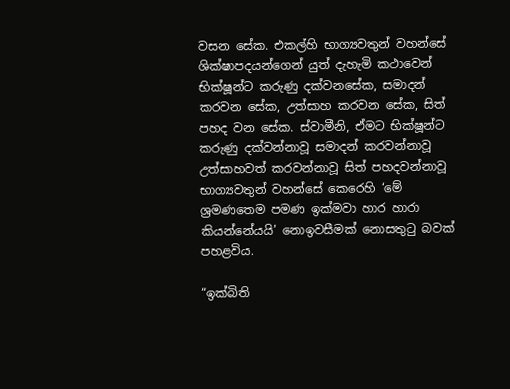වසන සේක. එකල්හි භාග්‍යවතුන් වහන්සේ ශික්ෂාපදයන්ගෙන් යුත් දැහැමි කථාවෙන් භික්ෂූන්ට කරුණු දක්වනසේක, සමාදන් කරවන සේක, උත්සාහ කරවන සේක, සිත් පහද වන සේක. ස්වාමීනි, ඒමට භික්ෂූන්ට කරුණු දක්වන්නාවූ සමාදන් කරවන්නාවූ උත්සාහවත් කරවන්නාවූ සිත් පහදවන්නාවූ භාග්‍යවතුන් වහන්සේ කෙරෙහි ‘මේ ශ්‍රමණතෙම පමණ ඉක්මවා හාර හාරා කියන්නේයයි’ නොඉවසීමක් නොසතුටු බවක් පහළවිය.

“ඉක්බිති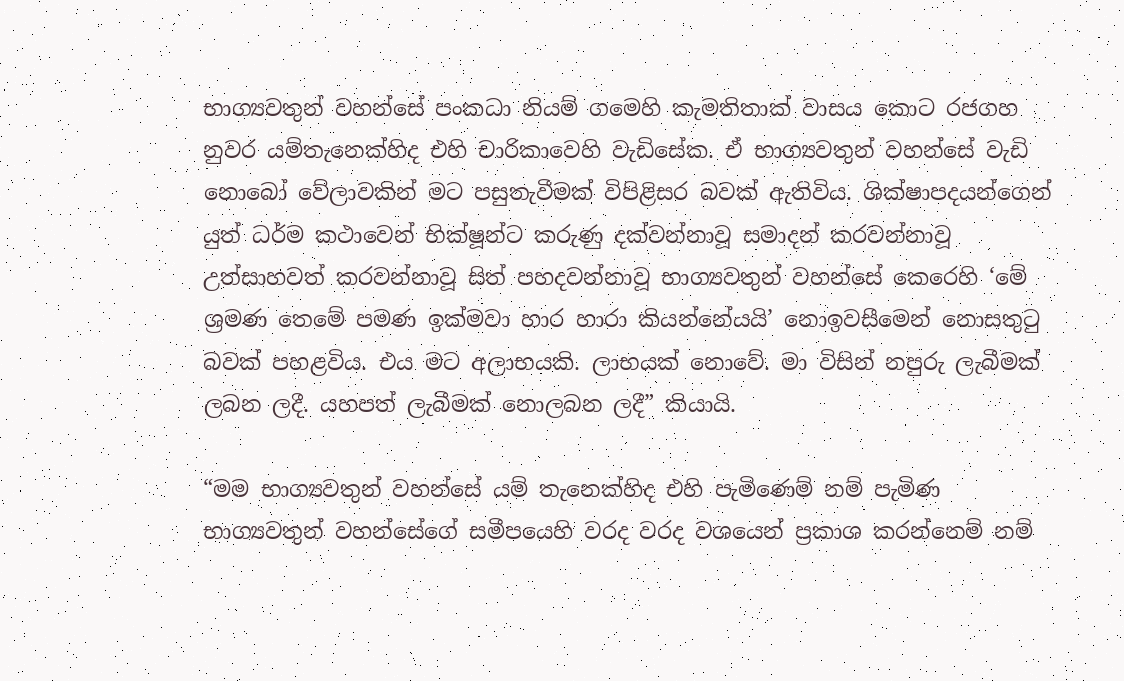භාග්‍යවතුන් වහන්සේ පංකධා නියම් ගමෙහි කැමතිතාක් වාසය කොට රජගහ නුවර යම්තැනෙක්හිද එහි චාරිකාවෙහි වැඩිසේක. ඒ භාග්‍යවතුන් වහන්සේ වැඩි නොබෝ වේලාවකින් මට පසුතැවීමක් විපිළිසර බවක් ඇතිවිය. ශික්ෂාපදයන්ගෙන් යුත් ධර්ම කථාවෙන් භික්ෂූන්ට කරුණු දක්වන්නාවූ සමාදන් කරවන්නාවූ උත්සාහවත් කරවන්නාවූ සිත් පහදවන්නාවූ භාග්‍යවතුන් වහන්සේ කෙරෙහි ‘මේ ශ්‍රමණ තෙමේ පමණ ඉක්මවා හාර හාරා කියන්නේයයි’ නොඉවසීමෙන් නොසතුටු බවක් පහළවිය. එය මට අලාභයකි. ලාභයක් නොවේ. මා විසින් නපුරු ලැබීමක් ලබන ලදී. යහපත් ලැබීමක් නොලබන ලදී” කියායි.

“මම භාග්‍යවතුන් වහන්සේ යම් තැනෙක්හිද එහි පැමිණෙම් නම් පැමිණ භාග්‍යවතුන් වහන්සේගේ සමීපයෙහි වරද වරද වශයෙන් ප්‍රකාශ කරන්නෙම් නම්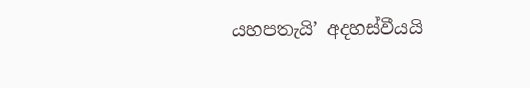යහපතැයි’ අදහස්වීයයි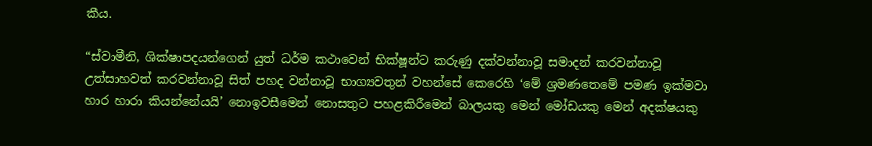කීය.

“ස්වාමීනි, ශික්ෂාපදයන්ගෙන් යුත් ධර්ම කථාවෙන් භික්ෂූන්ට කරුණු දක්වන්නාවූ සමාදන් කරවන්නාවූ උත්සාහවත් කරවන්නාවූ සිත් පහද වන්නාවූ භාග්‍යවතුන් වහන්සේ කෙරෙහි ‘මේ ශ්‍රමණතෙමේ පමණ ඉක්මවා හාර හාරා කියන්නේයයි’ නොඉවසීමෙන් නොසතුට පහළකිරීමෙන් බාලයකු මෙන් මෝඩයකු මෙන් අදක්ෂයකු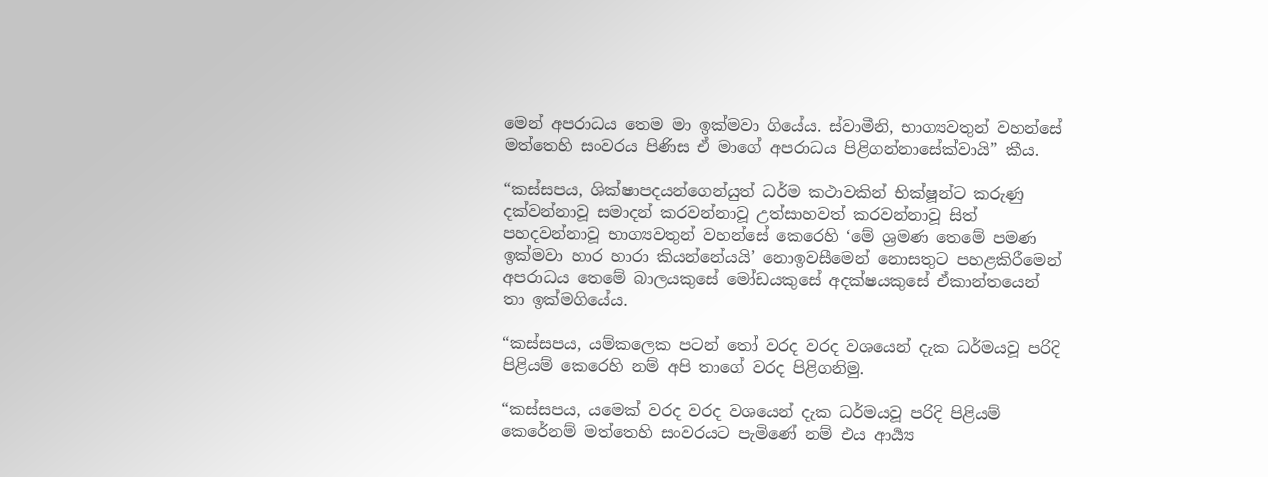මෙන් අපරාධය තෙම මා ඉක්මවා ගියේය. ස්වාමීනි, භාග්‍යවතුන් වහන්සේ මත්තෙහි සංවරය පිණිස ඒ මාගේ අපරාධය පිළිගන්නාසේක්වායි” කීය.

“කස්සපය, ශික්ෂාපදයන්ගෙන්යුත් ධර්ම කථාවකින් භික්ෂූන්ට කරුණු දක්වන්නාවූ සමාදන් කරවන්නාවූ උත්සාහවත් කරවන්නාවූ සිත් පහදවන්නාවූ භාග්‍යවතුන් වහන්සේ කෙරෙහි ‘මේ ශ්‍රමණ තෙමේ පමණ ඉක්මවා හාර හාරා කියන්නේයයි’ නොඉවසීමෙන් නොසතුට පහළකිරීමෙන් අපරාධය තෙමේ බාලයකුසේ මෝඩයකුසේ අදක්ෂයකුසේ ඒකාන්තයෙන් තා ඉක්මගියේය.

“කස්සපය, යම්කලෙක පටන් තෝ වරද වරද වශයෙන් දැක ධර්මයවූ පරිදි පිළියම් කෙරෙහි නම් අපි තාගේ වරද පිළිගනිමු.

“කස්සපය, යමෙක් වරද වරද වශයෙන් දැක ධර්මයවූ පරිදි පිළියම් කෙරේනම් මත්තෙහි සංවරයට පැමිණේ නම් එය ආර්‍ය්‍ය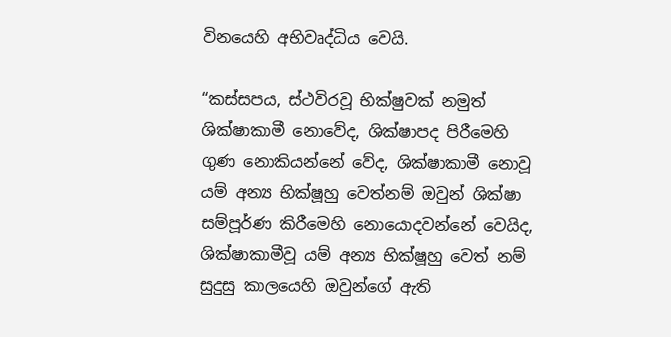විනයෙහි අභිවෘද්ධිය වෙයි.

“කස්සපය, ස්ථවිරවූ භික්ෂුවක් නමුත් ශික්ෂාකාමී නොවේද, ශික්ෂාපද පිරීමෙහි ගුණ නොකියන්නේ වේද, ශික්ෂාකාමී නොවූ යම් අන්‍ය භික්ෂූහු වෙත්නම් ඔවුන් ශික්ෂා සම්පූර්ණ කිරීමෙහි නොයොදවන්නේ වෙයිද, ශික්ෂාකාමීවූ යම් අන්‍ය භික්ෂූහු වෙත් නම් සුදුසු කාලයෙහි ඔවුන්ගේ ඇති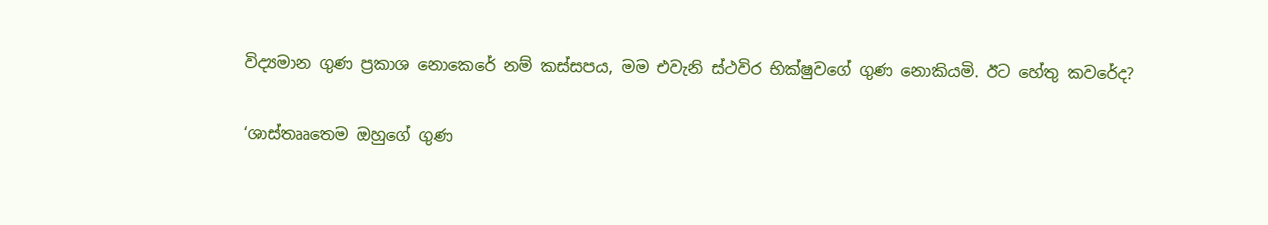විද්‍යමාන ගුණ ප්‍රකාශ නොකෙරේ නම් කස්සපය, මම එවැනි ස්ථවිර භික්ෂුවගේ ගුණ නොකියමි. ඊට හේතු කවරේද?

‘ශාස්තෲතෙම ඔහුගේ ගුණ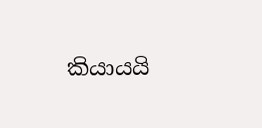කියායයි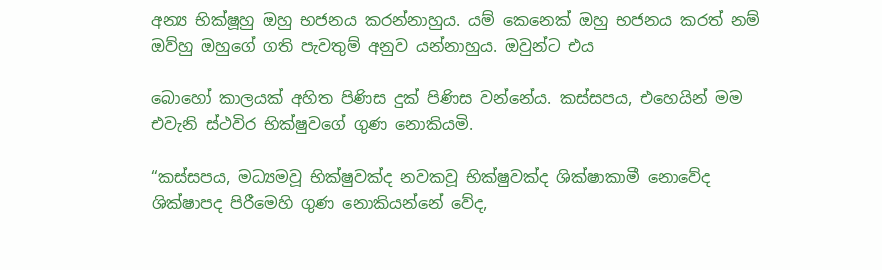අන්‍ය භික්ෂූහු ඔහු භජනය කරන්නාහුය. යම් කෙනෙක් ඔහු භජනය කරත් නම් ඔව්හු ඔහුගේ ගති පැවතුම් අනුව යන්නාහුය. ඔවුන්ට එය

බොහෝ කාලයක් අහිත පිණිස දුක් පිණිස වන්නේය. කස්සපය, එහෙයින් මම එවැනි ස්ථවිර භික්ෂුවගේ ගුණ නොකියමි.

“කස්සපය, මධ්‍යමවූ භික්ෂුවක්ද නවකවූ භික්ෂුවක්ද ශික්ෂාකාමී නොවේද ශික්ෂාපද පිරීමෙහි ගුණ නොකියන්නේ වේද,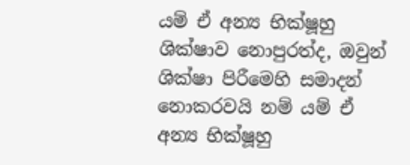යම් ඒ අන්‍ය භික්ෂූහු ශික්ෂාව නොපුරත්ද, ඔවුන් ශික්ෂා පිරීමෙහි සමාදන් නොකරවයි නම් යම් ඒ අන්‍ය භික්ෂූහු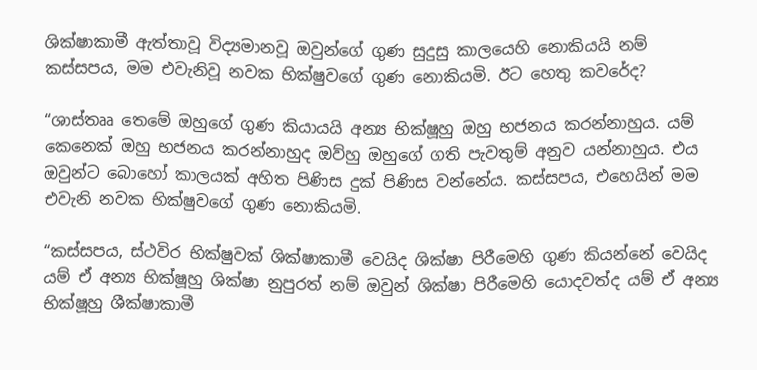ශික්ෂාකාමී ඇත්තාවූ විද්‍යමානවූ ඔවුන්ගේ ගුණ සුදුසු කාලයෙහි නොකියයි නම් කස්සපය, මම එවැනිවූ නවක භික්ෂුවගේ ගුණ නොකියමි. ඊට හෙතු කවරේද?

“ශාස්තෲ තෙමේ ඔහුගේ ගුණ කියායයි අන්‍ය භික්ෂූහු ඔහු භජනය කරන්නාහුය. යම් කෙනෙක් ඔහු භජනය කරන්නාහුද ඔව්හු ඔහුගේ ගති පැවතුම් අනුව යන්නාහුය. එය ඔවුන්ට බොහෝ කාලයක් අහිත පිණිස දුක් පිණිස වන්නේය. කස්සපය, එහෙයින් මම එවැනි නවක භික්ෂුවගේ ගුණ නොකියමි.

“කස්සපය, ස්ථවිර භික්ෂුවක් ශික්ෂාකාමී වෙයිද ශික්ෂා පිරීමෙහි ගුණ කියන්නේ වෙයිද යම් ඒ අන්‍ය භික්ෂූහු ශික්ෂා නුපුරත් නම් ඔවුන් ශික්ෂා පිරීමෙහි යොදවත්ද යම් ඒ අන්‍ය භික්ෂූහු ශීක්ෂාකාමී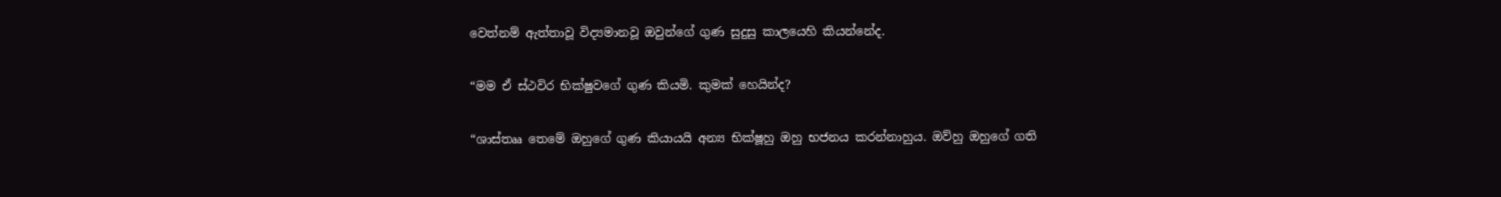වෙත්නම් ඇත්තාවූ විද්‍යමානවූ ඔවුන්ගේ ගුණ සුදුසු කාලයෙහි කියන්නේද.

“මම ඒ ස්ථවිර භික්ෂුවගේ ගුණ කියමි. කුමක් හෙයින්ද?

“ශාස්තෲ තෙමේ ඔහුගේ ගුණ කියායයි අන්‍ය භික්ෂූහු ඔහු භජනය කරන්නාහුය. ඔව්හු ඔහුගේ ගති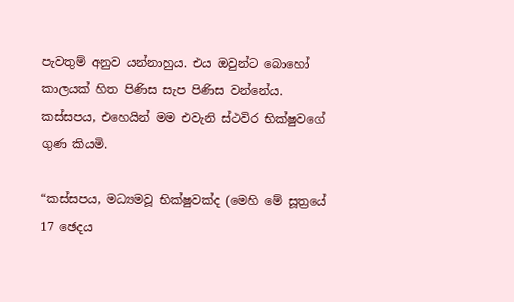පැවතුම් අනුව යන්නාහුය. එය ඔවුන්ට බොහෝ කාලයක් හිත පිණිස සැප පිණිස වන්නේය. කස්සපය, එහෙයින් මම එවැනි ස්ථවිර භික්ෂුවගේ ගුණ කියමි.

“කස්සපය, මධ්‍යමවූ භික්ෂුවක්ද (මෙහි මේ සූත්‍රයේ 17 ඡෙදය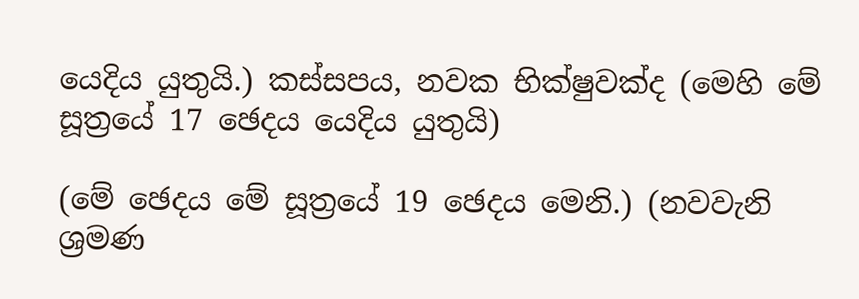යෙදිය යුතුයි.) කස්සපය, නවක භික්ෂුවක්ද (මෙහි මේ සූත්‍රයේ 17 ඡෙදය යෙදිය යුතුයි)

(මේ ඡෙදය මේ සූත්‍රයේ 19 ඡෙදය මෙනි.) (නවවැනි ශ්‍රමණ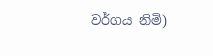වර්ගය නිමි)